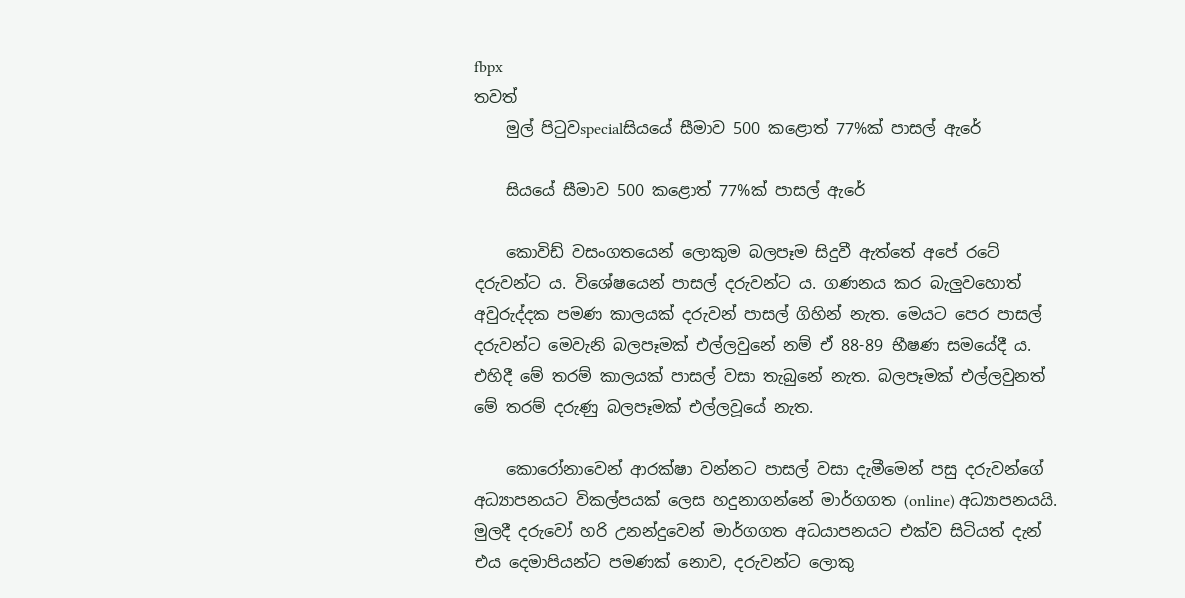fbpx
තවත්
    මුල් පිටුවspecialසියයේ සීමාව 500 කළොත් 77%ක් පාසල් ඇරේ

    සියයේ සීමාව 500 කළොත් 77%ක් පාසල් ඇරේ

    කොවිඩ් වසංගතයෙන් ලොකුම බලපෑම සිදුවී ඇත්තේ අපේ රටේ දරුවන්ට ය. විශේෂයෙන් පාසල් දරුවන්ට ය. ගණනය කර බැලුවහොත් අවුරුද්දක පමණ කාලයක් දරුවන් පාසල් ගිහින් නැත. මෙයට පෙර පාසල් දරුවන්ට මෙවැනි බලපෑමක් එල්ලවුනේ නම් ඒ 88-89 භීෂණ සමයේදී ය. එහිදී මේ තරම් කාලයක් පාසල් වසා තැබුනේ නැත. බලපෑමක් එල්ලවුනත් මේ තරම් දරුණු බලපෑමක් එල්ලවූයේ නැත.

    කොරෝනාවෙන් ආරක්ෂා වන්නට පාසල් වසා දැමීමෙන් පසු දරුවන්ගේ අධ්‍යාපනයට විකල්පයක් ලෙස හදුනාගන්නේ මාර්ගගත (online) අධ්‍යාපනයයි. මුලදී දරුවෝ හරි උනන්දුවෙන් මාර්ගගත අධයාපනයට එක්ව සිටියත් දැන් එය දෙමාපියන්ට පමණක් නොව, දරුවන්ට ලොකු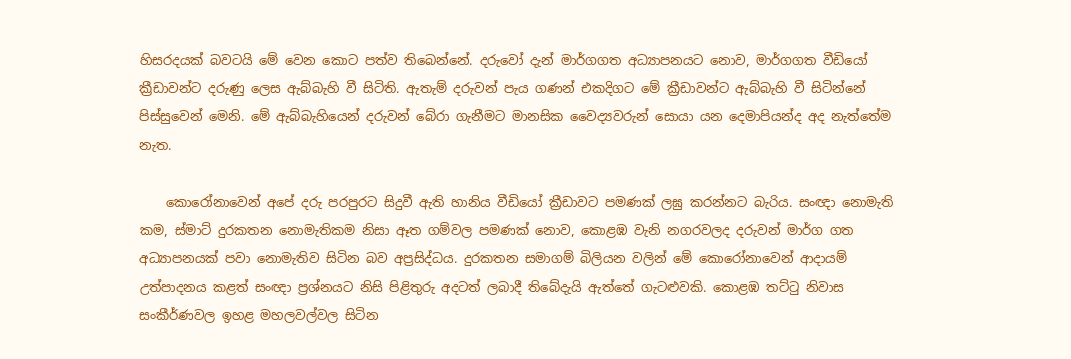හිසරදයක් බවටයි මේ වෙන කොට පත්ව තිබෙන්නේ. දරුවෝ දැන් මාර්ගගත අධ්‍යාපනයට නොව, මාර්ගගත වීඩියෝ ක්‍රීඩාවන්ට දරුණු ලෙස ඇබ්බැහි වී සිටිති. ඇතැම් දරුවන් පැය ගණන් එකදිගට මේ ක්‍රීඩාවන්ට ඇබ්බැහි වී සිටින්නේ පිස්සුවෙන් මෙනි. මේ ඇබ්බැහියෙන් දරුවන් බේරා ගැනීමට මානසික වෛද්‍යවරුන් සොයා යන දෙමාපියන්ද අද නැත්තේම නැත.

    කොරෝනාවෙන් අපේ දරු පරපුරට සිදුවී ඇති හානිය වීඩියෝ ක්‍රීඩාවට පමණක් ලඝු කරන්නට බැරිය. සංඥා නොමැති කම, ස්මාට් දුරකතන නොමැතිකම නිසා ඈත ගම්වල පමණක් නොව, කොළඹ වැනි නගරවලද දරුවන් මාර්ග ගත අධ්‍යාපනයක් පවා නොමැතිව සිටින බව අප්‍රසිද්ධය. දුරකතන සමාගම් බිලියන වලින් මේ කොරෝනාවෙන් ආදායම් උත්පාදනය කළත් සංඥා ප්‍රශ්නයට නිසි පිළිතුරු අදටත් ලබාදී තිබේදැයි ඇත්තේ ගැටළුවකි. කොළඹ තට්ටු නිවාස සංකීර්ණවල ඉහළ මහලවල්වල සිටින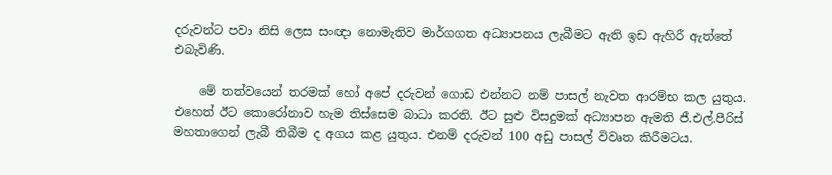දරුවන්ට පවා නිසි ලෙස සංඥා නොමැතිව මාර්ගගත අධ්‍යාපනය ලැබීමට ඇති ඉඩ ඇහිරී ඇත්තේ එබැවිණි.

    මේ තත්වයෙන් තරමක් හෝ අපේ දරුවන් ගොඩ එන්නට නම් පාසල් නැවත ආරම්භ කල යුතුය. එහෙත් ඊට කොරෝනාව හැම තිස්සෙම බාධා කරති. ඊට සුළු විසදුමක් අධ්‍යාපන ඇමති ජී.එල්.පීරිස් මහතාගෙන් ලැබී තිබීම ද අගය කළ යුතුය. එනම් දරුවන් 100 අඩු පාසල් විවෘත කිරීමටය.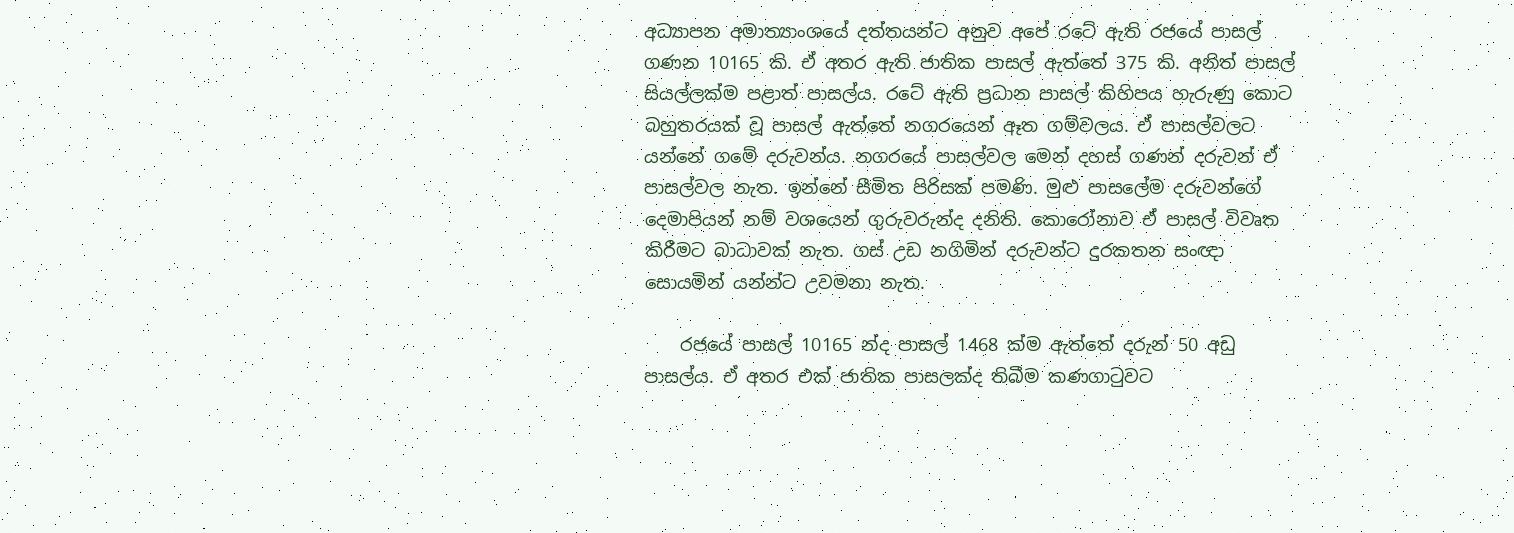අධ්‍යාපන අමාත්‍යාංශයේ දත්තයන්ට අනුව අපේ රටේ ඇති රජයේ පාසල් ගණන 10165 කි. ඒ අතර ඇති ජාතික පාසල් ඇත්තේ 375 කි. අනිත් පාසල් සියල්ලක්ම පළාත් පාසල්ය. රටේ ඇති ප්‍රධාන පාසල් කිහිපය හැරුණු කොට බහුතරයක් වූ පාසල් ඇත්තේ නගරයෙන් ඈත ගම්වලය. ඒ පාසල්වලට යන්නේ ගමේ දරුවන්ය. නගරයේ පාසල්වල මෙන් දහස් ගණන් දරුවන් ඒ පාසල්වල නැත. ඉන්නේ සීමිත පිරිසක් පමණි. මුළු පාසලේම දරුවන්ගේ දෙමාපියන් නම් වශයෙන් ගුරුවරුන්ද දනිති. කොරෝනාව ඒ පාසල් විවෘත කිරීමට බාධාවක් නැත. ගස් උඩ නගිමින් දරුවන්ට දුරකතන සංඥා සොයමින් යන්න්ට උවමනා නැත.

    රජයේ පාසල් 10165 න්ද පාසල් 1468 ක්ම ඇත්තේ දරුන් 50 අඩු පාසල්ය. ඒ අතර එක් ජාතික පාසලක්ද තිබීම කණගාටුවට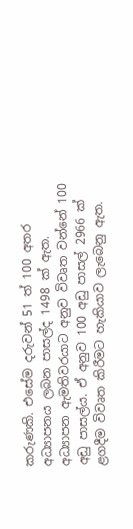කරුණකි. එසේම දරුවන් 51 ත් 100 අතර අධ්‍යාපනය ලබන පාසල්ද 1498 ක් ඇත. අධ්‍යාපන ඇමතිවරයාට අනුව විවෘත වන්නේ 100 අඩු පාසල්ය. ඒ අනුව 100 අඩු පාසල් 2966 ක් ළගදීම විවෘත කිරීමට හැකියාව ලැබෙනු ඇත.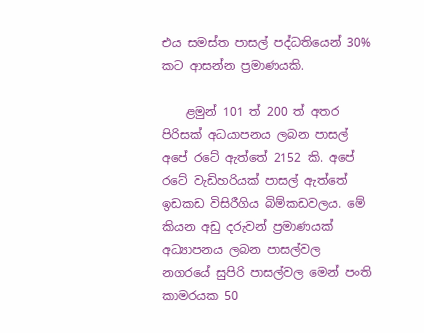එය සමස්ත පාසල් පද්ධතියෙන් 30% කට ආසන්න ප්‍රමාණයකි.

    ළමුන් 101 ත් 200 ත් අතර පිරිසක් අධයාපනය ලබන පාසල් අපේ රටේ ඇත්තේ 2152 කි. අපේ රටේ වැඩිහරියක් පාසල් ඇත්තේ ඉඩකඩ විසිරීගිය බිම්කඩවලය. මේ කියන අඩු දරුවන් ප්‍රමාණයක් අධ්‍යාපනය ලබන පාසල්වල නගරයේ සුපිරි පාසල්වල මෙන් පංති කාමරයක 50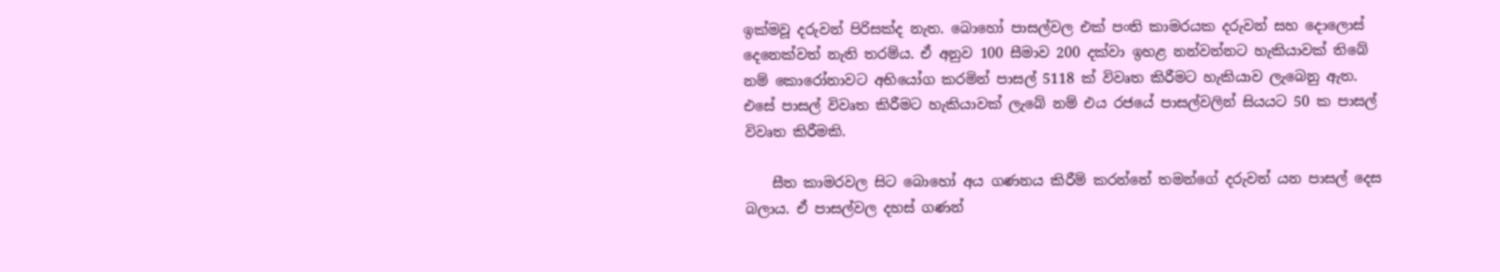ඉක්මවූ දරුවන් පිරිසක්ද නැත. බොහෝ පාසල්වල එක් පංති කාමරයක දරුවන් සහ දොලොස් දෙනෙක්වත් නැති තරම්ය. ඒ අනුව 100 සීමාව 200 දක්වා ඉහළ නන්වන්නට හැකියාවක් තිබේ නම් කොරෝනාවට අභියෝග කරමින් පාසල් 5118 ක් විවෘත කිරීමට හැකියාව ලැබෙනු ඇත. එසේ පාසල් විවෘත කිරීමට හැකියාවක් ලැබේ නම් එය රජයේ පාසල්වලින් සියයට 50 ක පාසල් විවෘත කිරීමකි.

    සීත කාමරවල සිට බොහෝ අය ගණනය කිරීම් කරන්නේ තමන්ගේ දරුවන් යන පාසල් දෙස බලාය. ඒ පාසල්වල දහස් ගණන්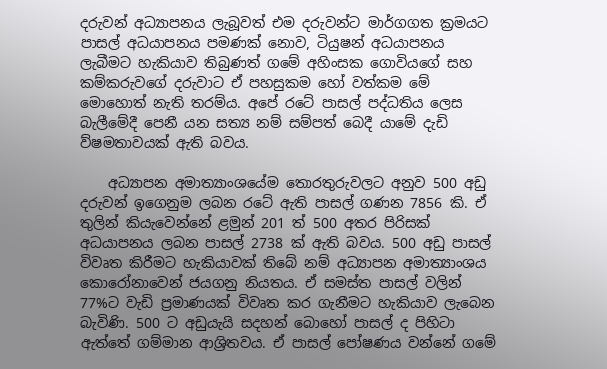දරුවන් අධ්‍යාපනය ලැබූවත් එම දරුවන්ට මාර්ගගත ක්‍රමයට පාසල් අධයාපනය පමණක් නොව, ටියුෂන් අධයාපනය ලැබීමට හැකියාව තිබුණත් ගමේ අහිංසක ගොවියගේ සහ කම්කරුවගේ දරුවාට ඒ පහසුකම හෝ වත්කම මේ මොහොත් නැති තරම්ය. අපේ රටේ පාසල් පද්ධතිය ලෙස බැලීමේදී පෙනී යන සත්‍ය නම් සම්පත් බෙදී යාමේ දැඩි ව්ෂමතාවයක් ඇති බවය.

    අධ්‍යාපන අමාත්‍යාංශයේම තොරතුරුවලට අනුව 500 අඩු දරුවන් ඉගෙනුම ලබන රටේ ඇති පාසල් ගණන 7856 කි. ඒ තුලින් කියැවෙන්නේ ළමුන් 201 ත් 500 අතර පිරිසක් අධයාපනය ලබන පාසල් 2738 ක් ඇති බවය. 500 අඩු පාසල් විවෘත කිරීමට හැකියාවක් තිබේ නම් අධ්‍යාපන අමාත්‍යාංශය කොරෝනාවෙන් ජයගනු නියතය. ඒ සමස්ත පාසල් වලින් 77%ට වැඩි ප්‍රමාණයක් විවෘත කර ගැනීමට හැකියාව ලැබෙන බැවිණි. 500 ට අඩුයැයි සදහන් බොහෝ පාසල් ද පිහිටා ඇත්තේ ගම්මාන ආශ්‍රිතවය. ඒ පාසල් පෝෂණය වන්නේ ගමේ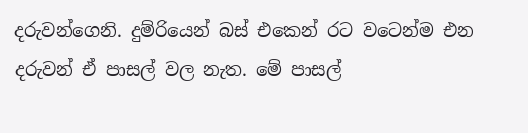දරුවන්ගෙනි. දුම්රියෙන් බස් එකෙන් රට වටෙන්ම එන දරුවන් ඒ පාසල් වල නැත. මේ පාසල්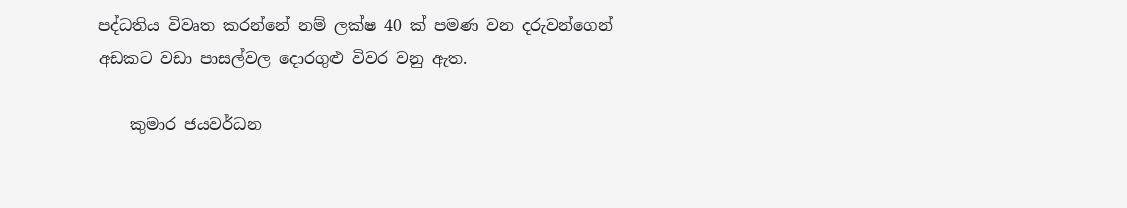පද්ධතිය විවෘත කරන්නේ නම් ලක්ෂ 40 ක් පමණ වන දරුවන්ගෙන් අඩකට වඩා පාසල්වල දොරගුළු විවර වනු ඇත.

    කුමාර ජයවර්ධන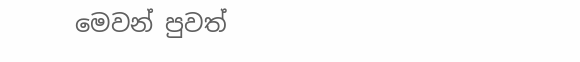මෙවන් පුවත්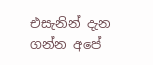එසැනින් දැන ගන්න අපේ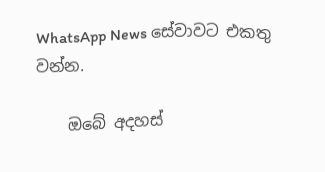WhatsApp News සේවාවට එකතු වන්න.

    ඔබේ අදහස්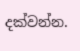දක්වන්න.